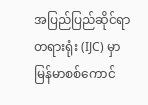အပြည်ပြည်ဆိုင်ရာတရားရုံး (IJC) မှာ မြန်မာစစ်ကောင်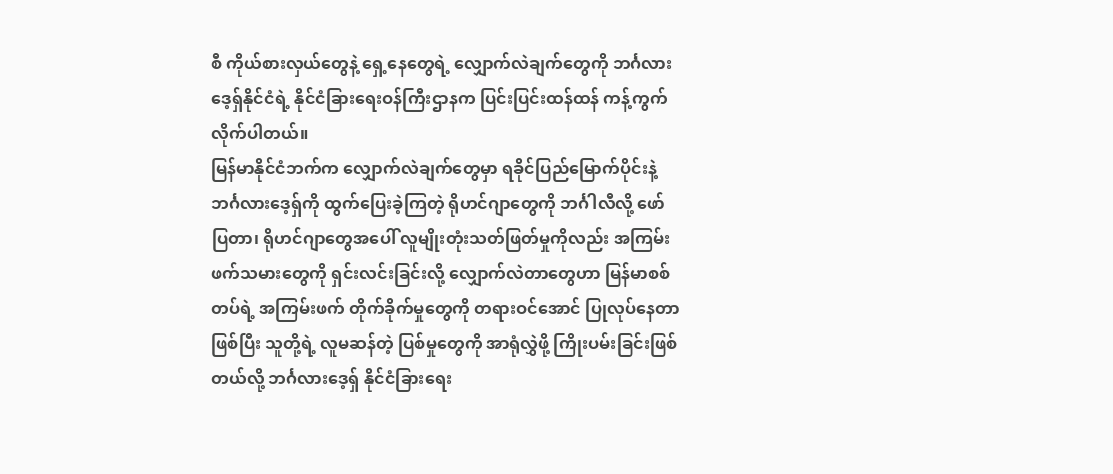စီ ကိုယ်စားလှယ်တွေနဲ့ ရှေ့နေတွေရဲ့ လျှောက်လဲချက်တွေကို ဘင်္ဂလားဒေ့ရှ်နိုင်ငံရဲ့ နိုင်ငံခြားရေးဝန်ကြီးဌာနက ပြင်းပြင်းထန်ထန် ကန့်ကွက်လိုက်ပါတယ်။
မြန်မာနိုင်ငံဘက်က လျှောက်လဲချက်တွေမှာ ရခိုင်ပြည်မြောက်ပိုင်းနဲ့ ဘင်္ဂလားဒေ့ရှ်ကို ထွက်ပြေးခဲ့ကြတဲ့ ရိုဟင်ဂျာတွေကို ဘင်္ဂါလီလို့ ဖော်ပြတာ၊ ရိုဟင်ဂျာတွေအပေါ် လူမျိုးတုံးသတ်ဖြတ်မှုကိုလည်း အကြမ်းဖက်သမားတွေကို ရှင်းလင်းခြင်းလို့ လျှောက်လဲတာတွေဟာ မြန်မာစစ်တပ်ရဲ့ အကြမ်းဖက် တိုက်ခိုက်မှုတွေကို တရားဝင်အောင် ပြုလုပ်နေတာဖြစ်ပြီး သူတို့ရဲ့ လူမဆန်တဲ့ ပြစ်မှုတွေကို အာရုံလွှဲဖို့ ကြိုးပမ်းခြင်းဖြစ်တယ်လို့ ဘင်္ဂလားဒေ့ရှ် နိုင်ငံခြားရေး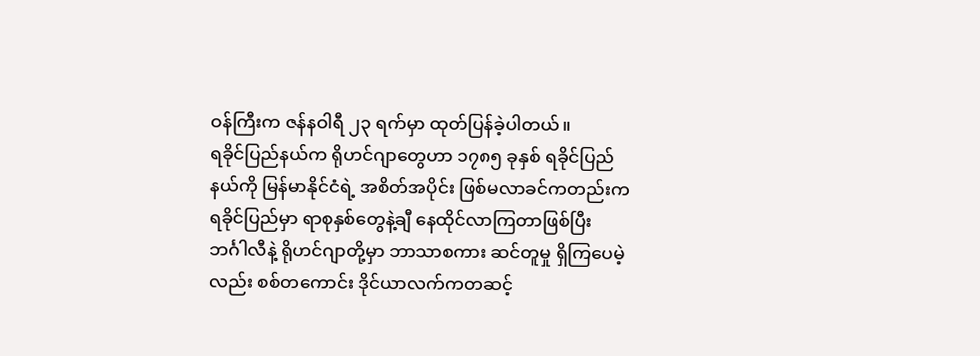ဝန်ကြီးက ဇန်နဝါရီ ၂၃ ရက်မှာ ထုတ်ပြန်ခဲ့ပါတယ်။
ရခိုင်ပြည်နယ်က ရိုဟင်ဂျာတွေဟာ ၁၇၈၅ ခုနှစ် ရခိုင်ပြည်နယ်ကို မြန်မာနိုင်ငံရဲ့ အစိတ်အပိုင်း ဖြစ်မလာခင်ကတည်းက ရခိုင်ပြည်မှာ ရာစုနှစ်တွေနဲ့ချီ နေထိုင်လာကြတာဖြစ်ပြီး ဘင်္ဂါလီနဲ့ ရိုဟင်ဂျာတို့မှာ ဘာသာစကား ဆင်တူမှု ရှိကြပေမဲ့လည်း စစ်တကောင်း ဒိုင်ယာလက်ကတဆင့်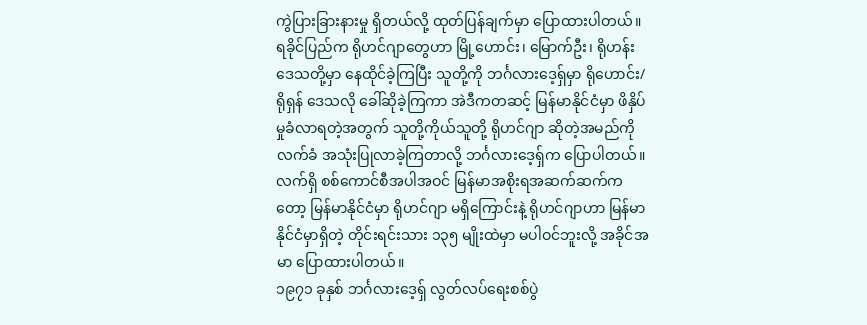ကွဲပြားခြားနားမှု ရှိတယ်လို့ ထုတ်ပြန်ချက်မှာ ပြောထားပါတယ်။
ရခိုင်ပြည်က ရိုဟင်ဂျာတွေဟာ မြို့ဟောင်း၊ မြောက်ဦး၊ ရိုဟန်း ဒေသတို့မှာ နေထိုင်ခဲ့ကြပြီး သူတို့ကို ဘင်္ဂလားဒေ့ရှ်မှာ ရိုဟောင်း/ရိုရှန် ဒေသလို ခေါ်ဆိုခဲ့ကြကာ အဲဒီကတဆင့် မြန်မာနိုင်ငံမှာ ဖိနှိပ်မှုခံလာရတဲ့အတွက် သူတို့ကိုယ်သူတို့ ရိုဟင်ဂျာ ဆိုတဲ့အမည်ကို လက်ခံ အသုံးပြုလာခဲ့ကြတာလို့ ဘင်္ဂလားဒေ့ရှ်က ပြောပါတယ်။
လက်ရှိ စစ်ကောင်စီအပါအဝင် မြန်မာအစိုးရအဆက်ဆက်ကတော့ မြန်မာနိုင်ငံမှာ ရိုဟင်ဂျာ မရှိကြောင်းနဲ့ ရိုဟင်ဂျာဟာ မြန်မာနိုင်ငံမှာရှိတဲ့ တိုင်းရင်းသား ၁၃၅ မျိုးထဲမှာ မပါဝင်ဘူးလို့ အခိုင်အမာ ပြောထားပါတယ်။
၁၉၇၁ ခုနှစ် ဘင်္ဂလားဒေ့ရှ် လွတ်လပ်ရေးစစ်ပွဲ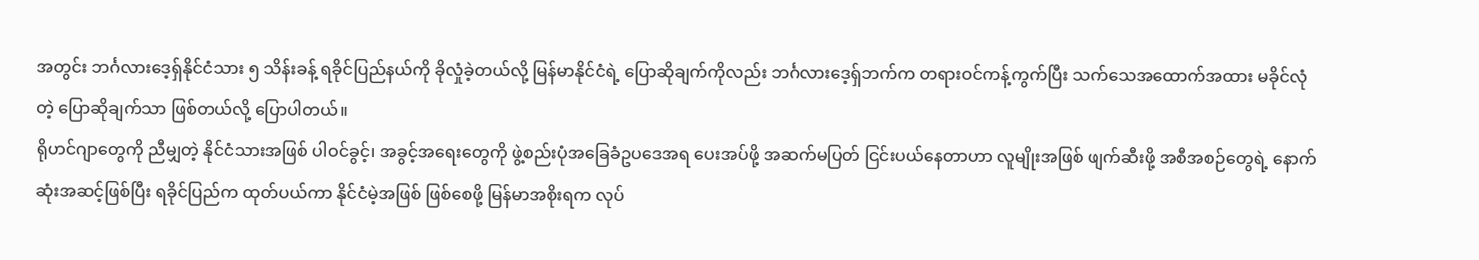အတွင်း ဘင်္ဂလားဒေ့ရှ်နိုင်ငံသား ၅ သိန်းခန့် ရခိုင်ပြည်နယ်ကို ခိုလှုံခဲ့တယ်လို့ မြန်မာနိုင်ငံရဲ့ ပြောဆိုချက်ကိုလည်း ဘင်္ဂလားဒေ့ရှ်ဘက်က တရားဝင်ကန့်ကွက်ပြီး သက်သေအထောက်အထား မခိုင်လုံတဲ့ ပြောဆိုချက်သာ ဖြစ်တယ်လို့ ပြောပါတယ်။
ရိုဟင်ဂျာတွေကို ညီမျှတဲ့ နိုင်ငံသားအဖြစ် ပါဝင်ခွင့်၊ အခွင့်အရေးတွေကို ဖွဲ့စည်းပုံအခြေခံဥပဒေအရ ပေးအပ်ဖို့ အဆက်မပြတ် ငြင်းပယ်နေတာဟာ လူမျိုးအဖြစ် ဖျက်ဆီးဖို့ အစီအစဉ်တွေရဲ့ နောက်ဆုံးအဆင့်ဖြစ်ပြီး ရခိုင်ပြည်က ထုတ်ပယ်ကာ နိုင်ငံမဲ့အဖြစ် ဖြစ်စေဖို့ မြန်မာအစိုးရက လုပ်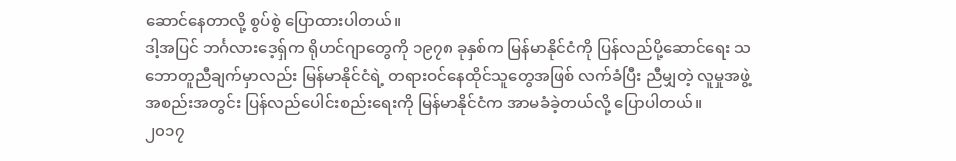ဆောင်နေတာလို့ စွပ်စွဲ ပြောထားပါတယ်။
ဒါ့အပြင် ဘင်္ဂလားဒေ့ရှ်က ရိုဟင်ဂျာတွေကို ၁၉၇၈ ခုနှစ်က မြန်မာနိုင်ငံကို ပြန်လည်ပို့ဆောင်ရေး သဘောတူညီချက်မှာလည်း မြန်မာနိုင်ငံရဲ့ တရားဝင်နေထိုင်သူတွေအဖြစ် လက်ခံပြီး ညီမျှတဲ့ လူမှုအဖွဲ့အစည်းအတွင်း ပြန်လည်ပေါင်းစည်းရေးကို မြန်မာနိုင်ငံက အာမခံခဲ့တယ်လို့ ပြောပါတယ်။
၂၀၁၇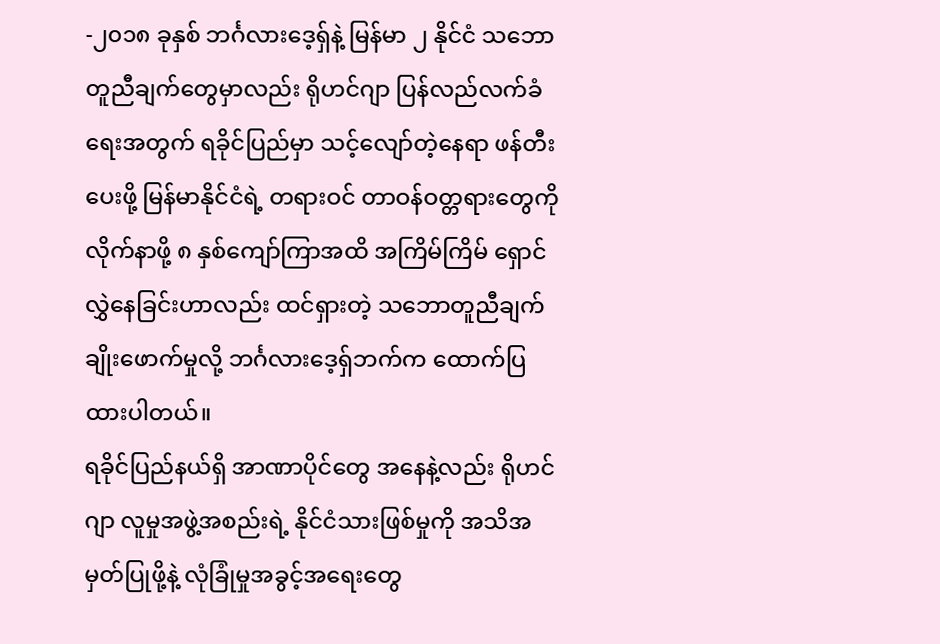-၂၀၁၈ ခုနှစ် ဘင်္ဂလားဒေ့ရှ်နဲ့ မြန်မာ ၂ နိုင်ငံ သဘောတူညီချက်တွေမှာလည်း ရိုဟင်ဂျာ ပြန်လည်လက်ခံရေးအတွက် ရခိုင်ပြည်မှာ သင့်လျော်တဲ့နေရာ ဖန်တီးပေးဖို့ မြန်မာနိုင်ငံရဲ့ တရားဝင် တာဝန်ဝတ္တရားတွေကို လိုက်နာဖို့ ၈ နှစ်ကျော်ကြာအထိ အကြိမ်ကြိမ် ရှောင်လွှဲနေခြင်းဟာလည်း ထင်ရှားတဲ့ သဘောတူညီချက် ချိုးဖောက်မှုလို့ ဘင်္ဂလားဒေ့ရှ်ဘက်က ထောက်ပြထားပါတယ်။
ရခိုင်ပြည်နယ်ရှိ အာဏာပိုင်တွေ အနေနဲ့လည်း ရိုဟင်ဂျာ လူမှုအဖွဲ့အစည်းရဲ့ နိုင်ငံသားဖြစ်မှုကို အသိအမှတ်ပြုဖို့နဲ့ လုံခြုံမှုအခွင့်အရေးတွေ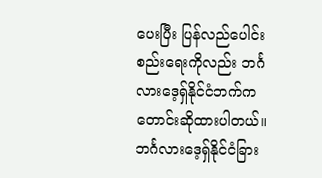ပေးပြီး ပြန်လည်ပေါင်းစည်းရေးကိုလည်း ဘင်္ဂလားဒေ့ရှ်နိုင်ငံဘက်က တောင်းဆိုထားပါတယ်။
ဘင်္ဂလားဒေ့ရှ်နိုင်ငံခြား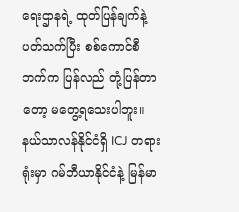ရေးဌာနရဲ့ ထုတ်ပြန်ချက်နဲ့ ပတ်သက်ပြီး စစ်ကောင်စီဘက်က ပြန်လည် တုံ့ပြန်တာတော့ မတွေ့ရသေးပါဘူး။
နယ်သာလန်နိုင်ငံရှိ ICJ တရားရုံးမှာ ဂမ်ဘီယာနိုင်ငံနဲ့ မြန်မာ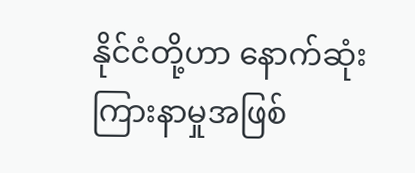နိုင်ငံတို့ဟာ နောက်ဆုံးကြားနာမှုအဖြစ်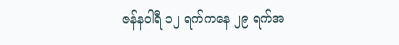ဇန်နဝါရီ ၁၂ ရက်ကနေ ၂၉ ရက်အ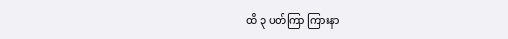ထိ ၃ ပတ်ကြာ ကြားနာ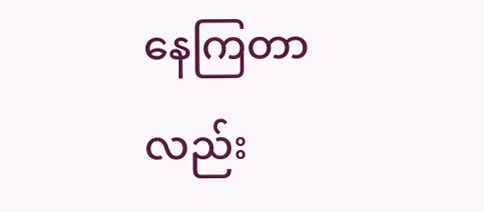နေကြတာလည်း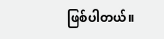ဖြစ်ပါတယ်။